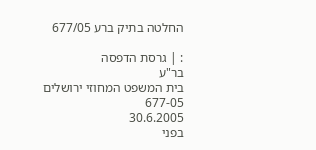החלטה בתיק ברע 677/05

: | גרסת הדפסה
בר"ע
בית המשפט המחוזי ירושלים
677-05
30.6.2005
בפני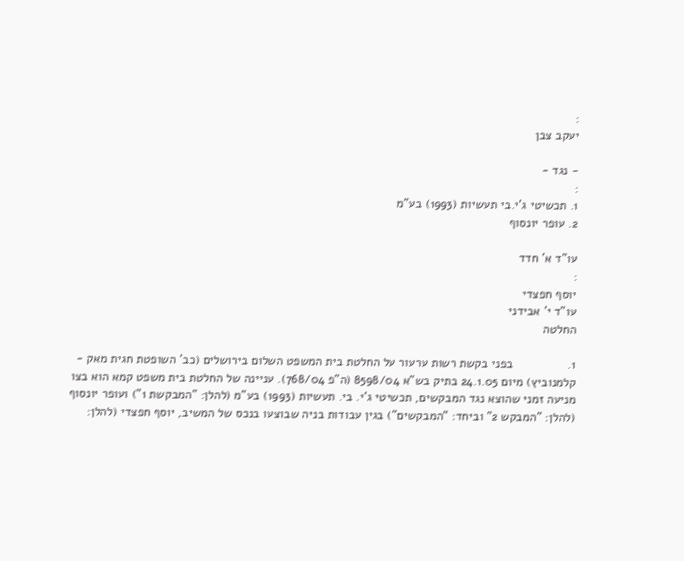:
יעקב צבן

- נגד -
:
1. תכשיטי ג'י.בי תעשיות (1993) בע"מ
2. עופר יונסוף

עו"ד א' חדד
:
יוסף חפצדי
עו"ד י' אבידני
החלטה

1.                בפני בקשת רשות ערעור על החלטת בית המשפט השלום בירושלים (כב' השופטת חגית מאק - קלמנוביץ) מיום 24.1.05 בתיק בש"א 8598/04 (ה"פ 768/04). עניינה של החלטת בית משפט קמא הוא בצו מניעה זמני שהוצא נגד המבקשים, תכשיטי ג'י. בי. תעשיות (1993) בע"מ (להלן: "המבקשת 1") ועופר יונסוף (להלן: "המבקש 2" וביחד: "המבקשים") בגין עבודות בניה שבוצעו בנכס של המשיב, יוסף חפצדי (להלן: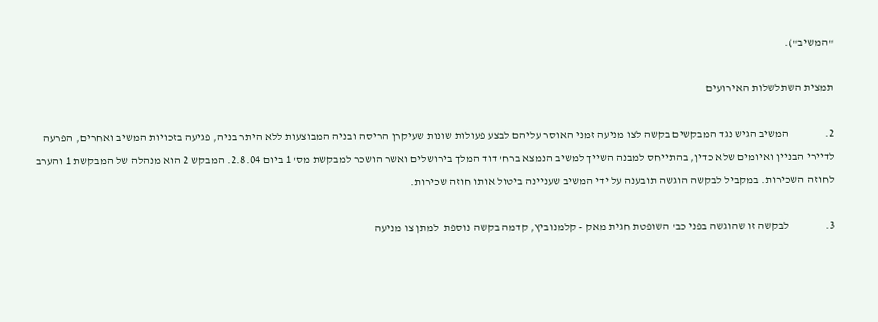"המשיב").

תמצית השתלשלות האירועים

2.                המשיב הגיש נגד המבקשים בקשה לצו מניעה זמני האוסר עליהם לבצע פעולות שונות שעיקרן הריסה ובניה המבוצעות ללא היתר בניה, פגיעה בזכויות המשיב ואחרים, הפרעה לדיירי הבניין ואיומים שלא כדין, בהתייחס למבנה השייך למשיב הנמצא ברח' דוד המלך בירושלים ואשר הושכר למבקשת מס' 1 ביום 2.8.04. המבקש 2 הוא מנהלה של המבקשת 1 והערב לחוזה השכירות. במקביל לבקשה הוגשה תובענה על ידי המשיב שעניינה ביטול אותו חוזה שכירות.

3.                לבקשה זו שהוגשה בפני כב' השופטת חגית מאק - קלמנוביץ, קדמה בקשה נוספת  למתן צו מניעה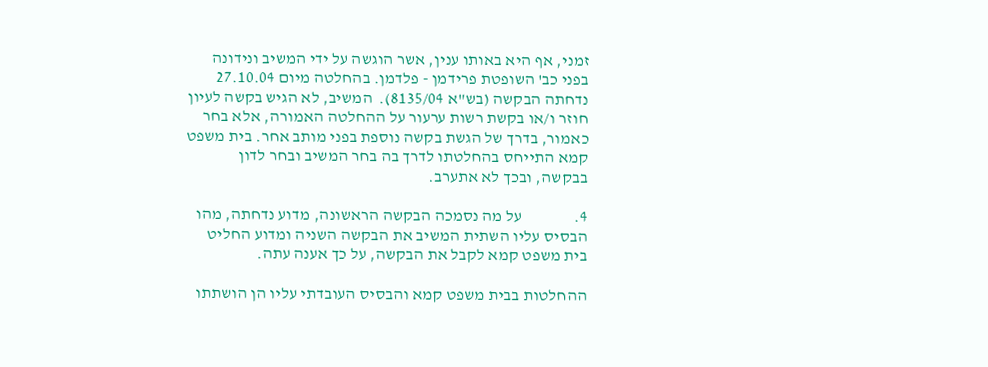זמני, אף היא באותו ענין, אשר הוגשה על ידי המשיב ונידונה בפני כב' השופטת פרידמן - פלדמן. בהחלטה מיום 27.10.04 נדחתה הבקשה (בש"א 8135/04).  המשיב, לא הגיש בקשה לעיון חוזר ו/או בקשת רשות ערעור על ההחלטה האמורה, אלא בחר כאמור, בדרך של הגשת בקשה נוספת בפני מותב אחר. בית משפט קמא התייחס בהחלטתו לדרך בה בחר המשיב ובחר לדון בבקשה, ובכך לא אתערב.

4.                על מה נסמכה הבקשה הראשונה, מדוע נדחתה, מהו הבסיס עליו השתית המשיב את הבקשה השניה ומדוע החליט בית משפט קמא לקבל את הבקשה, על כך אענה עתה.

ההחלטות בבית משפט קמא והבסיס העובדתי עליו הן הושתתו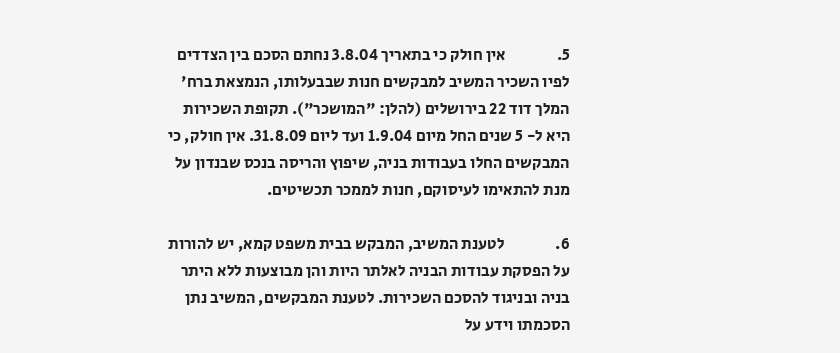5.                אין חולק כי בתאריך 3.8.04 נחתם הסכם בין הצדדים לפיו השכיר המשיב למבקשים חנות שבבעלותו, הנמצאת ברח' המלך דוד 22 בירושלים (להלן: "המושכר"). תקופת השכירות היא ל- 5 שנים החל מיום 1.9.04 ועד ליום 31.8.09. אין חולק, כי המבקשים החלו בעבודות בניה, שיפוץ והריסה בנכס שבנדון על מנת להתאימו לעיסוקם, חנות לממכר תכשיטים.

6.                לטענת המשיב, המבקש בבית משפט קמא, יש להורות על הפסקת עבודות הבניה לאלתר היות והן מבוצעות ללא היתר בניה ובניגוד להסכם השכירות. לטענת המבקשים, המשיב נתן הסכמתו וידע על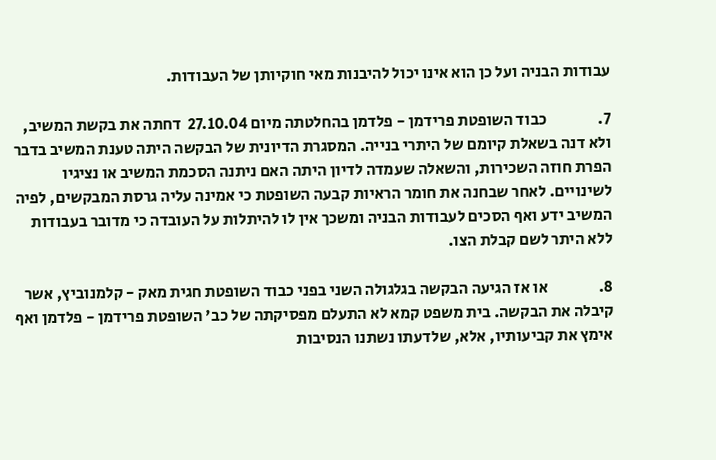עבודות הבניה ועל כן הוא אינו יכול להיבנות מאי חוקיותן של העבודות.

7.                כבוד השופטת פרידמן - פלדמן בהחלטתה מיום 27.10.04  דחתה את בקשת המשיב, ולא דנה בשאלת קיומם של היתרי בנייה. המסגרת הדיונית של הבקשה היתה טענת המשיב בדבר הפרת חוזה השכירות, והשאלה שעמדה לדיון היתה האם ניתנה הסכמת המשיב או נציגיו לשינויים. לאחר שבחנה את חומר הראיות קבעה השופטת כי אמינה עליה גרסת המבקשים, לפיה המשיב ידע ואף הסכים לעבודות הבניה ומשכך אין לו להיתלות על העובדה כי מדובר בעבודות ללא היתר לשם קבלת הצו.

8.                או אז הגיעה הבקשה בגלגולה השני בפני כבוד השופטת חגית מאק - קלמנוביץ, אשר קיבלה את הבקשה. בית משפט קמא לא התעלם מפסיקתה של כב' השופטת פרידמן - פלדמן ואף אימץ את קביעותיו, אלא, שלדעתו נשתנו הנסיבות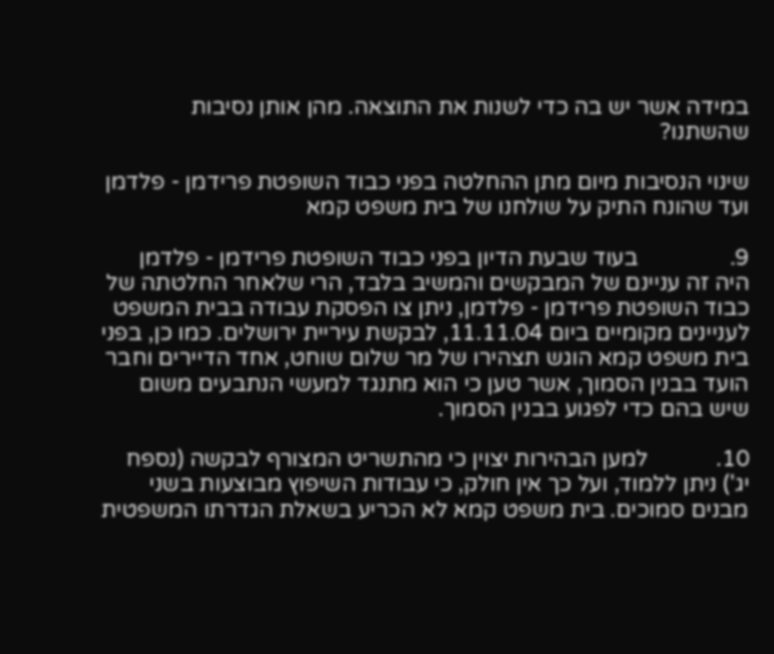במידה אשר יש בה כדי לשנות את התוצאה. מהן אותן נסיבות שהשתנו?

שינוי הנסיבות מיום מתן ההחלטה בפני כבוד השופטת פרידמן - פלדמן ועד שהונח התיק על שולחנו של בית משפט קמא

9.                בעוד שבעת הדיון בפני כבוד השופטת פרידמן - פלדמן היה זה עניינם של המבקשים והמשיב בלבד, הרי שלאחר החלטתה של כבוד השופטת פרידמן - פלדמן, ניתן צו הפסקת עבודה בבית המשפט לעניינים מקומיים ביום 11.11.04, לבקשת עיריית ירושלים. כמו כן, בפני בית משפט קמא הוגש תצהירו של מר שלום שוחט, אחד הדיירים וחבר הועד בבנין הסמוך, אשר טען כי הוא מתנגד למעשי הנתבעים משום שיש בהם כדי לפגוע בבנין הסמוך.

10.            למען הבהירות יצוין כי מהתשריט המצורף לבקשה (נספח יג') ניתן ללמוד, ועל כך אין חולק, כי עבודות השיפוץ מבוצעות בשני מבנים סמוכים. בית משפט קמא לא הכריע בשאלת הגדרתו המשפטית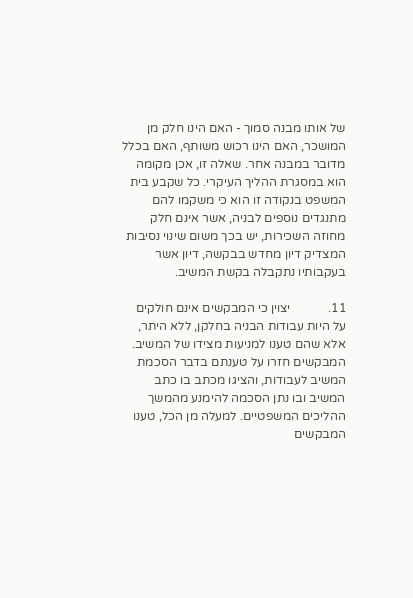של אותו מבנה סמוך - האם הינו חלק מן המושכר, האם הינו רכוש משותף, האם בכלל מדובר במבנה אחר. שאלה זו, אכן מקומה הוא במסגרת ההליך העיקרי. כל שקבע בית המשפט בנקודה זו הוא כי משקמו להם מתנגדים נוספים לבניה, אשר אינם חלק מחוזה השכירות, יש בכך משום שינוי נסיבות המצדיק דיון מחדש בבקשה, דיון אשר בעקבותיו נתקבלה בקשת המשיב.

11.            יצוין כי המבקשים אינם חולקים על היות עבודות הבניה בחלקן, ללא היתר, אלא שהם טענו למניעות מצידו של המשיב. המבקשים חזרו על טענתם בדבר הסכמת המשיב לעבודות, והציגו מכתב בו כתב המשיב ובו נתן הסכמה להימנע מהמשך ההליכים המשפטיים. למעלה מן הכל, טענו המבקשים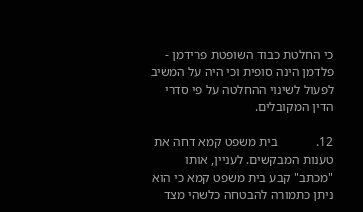כי החלטת כבוד השופטת פרידמן - פלדמן הינה סופית וכי היה על המשיב לפעול לשינוי ההחלטה על פי סדרי הדין המקובלים.

12.            בית משפט קמא דחה את טענות המבקשים. לעניין, אותו "מכתב" קבע בית משפט קמא כי הוא ניתן כתמורה להבטחה כלשהי מצד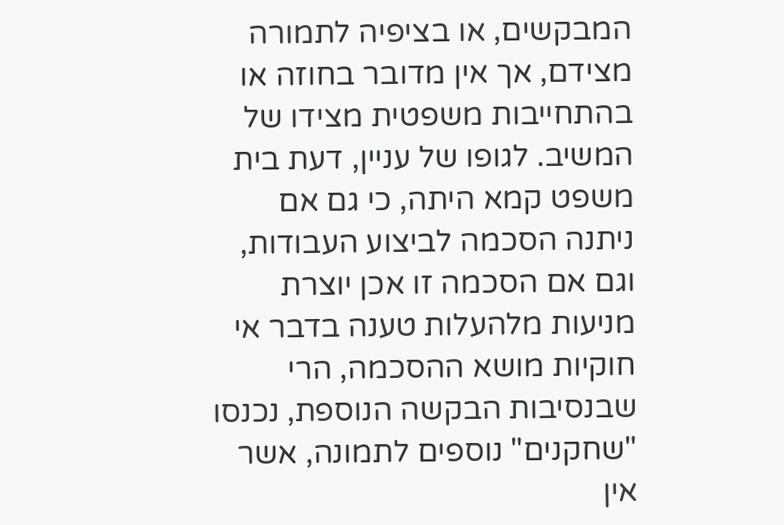המבקשים, או בציפיה לתמורה מצידם, אך אין מדובר בחוזה או בהתחייבות משפטית מצידו של המשיב. לגופו של עניין, דעת בית משפט קמא היתה, כי גם אם ניתנה הסכמה לביצוע העבודות, וגם אם הסכמה זו אכן יוצרת מניעות מלהעלות טענה בדבר אי חוקיות מושא ההסכמה, הרי שבנסיבות הבקשה הנוספת, נכנסו "שחקנים" נוספים לתמונה, אשר אין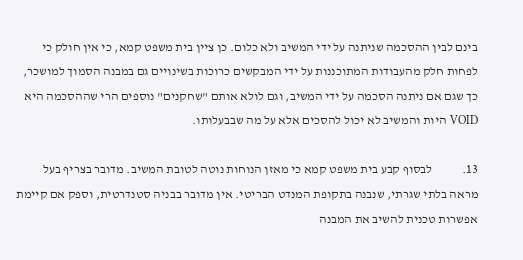בינם לבין ההסכמה שניתנה על ידי המשיב ולא כלום. כן ציין בית משפט קמא, כי אין חולק כי לפחות חלק מהעבודות המתוכננות על ידי המבקשים כרוכות בשינויים גם במבנה הסמוך למושכר, כך שגם אם ניתנה הסכמה על ידי המשיב, וגם לולא אותם "שחקנים" נוספים הרי שההסכמה היא VOID היות והמשיב לא יכול להסכים אלא על מה שבבעלותו.

13.            לבסוף קבע בית משפט קמא כי מאזן הנוחות נוטה לטובת המשיב. מדובר בצריף בעל מראה בלתי שגרתי, שנבנה בתקופת המנדט הבריטי. אין מדובר בבניה סטנדרטית, וספק אם קיימת אפשרות טכנית להשיב את המבנה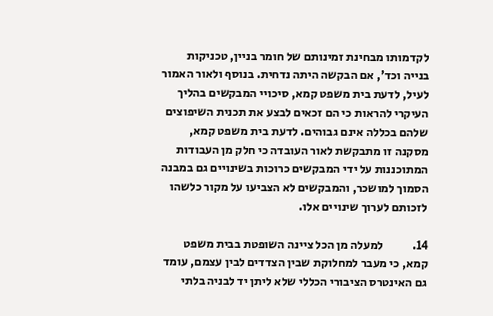לקדמותו מבחינת זמינותם של חומר בניין, טכניקות בנייה וכד', אם הבקשה היתה נדחית. בנוסף ולאור האמור לעיל, לדעת בית משפט קמא, סיכויי המבקשים בהליך העיקרי להראות כי הם זכאים לבצע את תכנית השיפוצים שלהם בכללה אינם גבוהים. לדעת בית משפט קמא, מסקנה זו מתבקשת לאור העובדה כי חלק מן העבודות המתוכננות על ידי המבקשים כרוכות בשינויים גם במבנה הסמוך למושכר, והמבקשים לא הצביעו על מקור כלשהו לזכותם לערוך שינויים אלו.

14.            למעלה מן הכל ציינה השופטת בבית משפט קמא, כי מעבר למחלוקת שבין הצדדים לבין עצמם, עומד גם האינטרס הציבורי הכללי שלא ליתן יד לבניה בלתי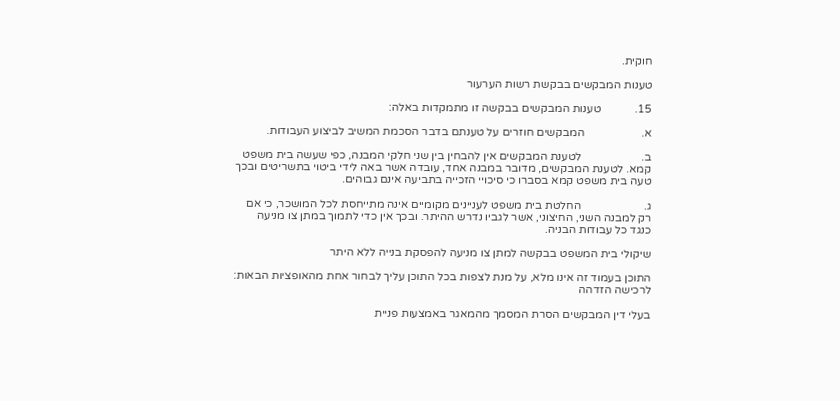חוקית.

טענות המבקשים בבקשת רשות הערעור

15.            טענות המבקשים בבקשה זו מתמקדות באלה:

א.                    המבקשים חוזרים על טענתם בדבר הסכמת המשיב לביצוע העבודות.

ב.                     לטענת המבקשים אין להבחין בין שני חלקי המבנה, כפי שעשה בית משפט קמא. לטענת המבקשים, מדובר במבנה אחד, עובדה אשר באה לידי ביטוי בתשריטים ובכך טעה בית משפט קמא בסברו כי סיכויי הזכייה בתביעה אינם גבוהים.

ג.                      החלטת בית משפט לעניינים מקומיים אינה מתייחסת לכל המושכר, כי אם רק למבנה השני, החיצוני, אשר לגביו נדרש ההיתר. ובכך אין כדי לתמוך במתן צו מניעה כנגד כל עבודות הבניה.

שיקולי בית המשפט בבקשה למתן צו מניעה להפסקת בנייה ללא היתר

התוכן בעמוד זה אינו מלא, על מנת לצפות בכל התוכן עליך לבחור אחת מהאופציות הבאות:
לרכישה הזדהה

בעלי דין המבקשים הסרת המסמך מהמאגר באמצעות פניית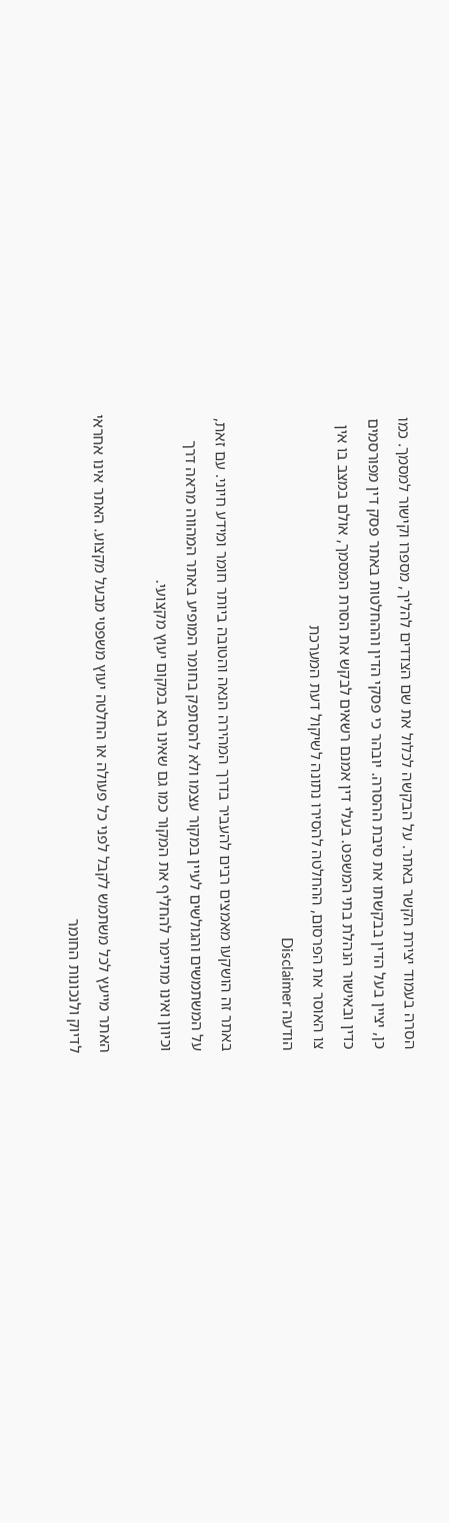הסרה בעמוד יצירת הקשר באתר. על הבקשה לכלול את שם הצדדים להליך, מספרו וקישור למסמך. כמו כן, יציין בעל הדין בבקשתו את סיבת ההסרה. יובהר כי פסקי הדין וההחלטות באתר פסק דין מפורסמים כדין ובאישור הנהלת בתי המשפט. בעלי דין אמנם רשאים לבקש את הסרת המסמך, אולם במצב בו אין צו האוסר את הפרסום, ההחלטה להסירו נתונה לשיקול דעת המערכת
הודעה Disclaimer

באתר זה הושקעו מאמצים רבים להעביר בדרך המהירה הנאה והטובה ביותר חומר ומידע חיוני. עם זאת, על המשתמשים והגולשים לעיין במקור עצמו ולא להסתפק בחומר המופיע באתר המהווה מראה דרך וכיוון ואינו מתיימר להחליף את המקור כמו גם שאינו בא במקום יעוץ מקצועי.

האתר מייעץ לכל משתמש לקבל לפני כל פעולה או החלטה יעוץ משפטי מבעל מקצוע. האתר אינו אחראי לדיוק ולנכונות החומר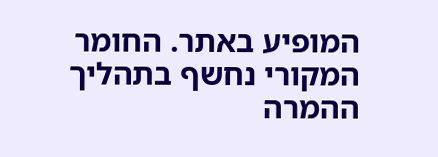המופיע באתר. החומר המקורי נחשף בתהליך ההמרה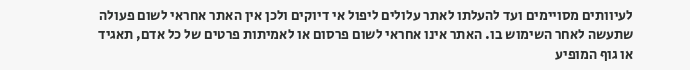לעיוותים מסויימים ועד להעלתו לאתר עלולים ליפול אי דיוקים ולכן אין האתר אחראי לשום פעולה שתעשה לאחר השימוש בו. האתר אינו אחראי לשום פרסום או לאמיתות פרטים של כל אדם, תאגיד או גוף המופיע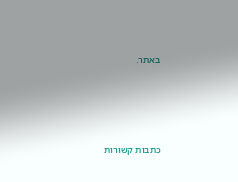באתר.




כתבות קשורות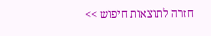חזרה לתוצאות חיפוש >>